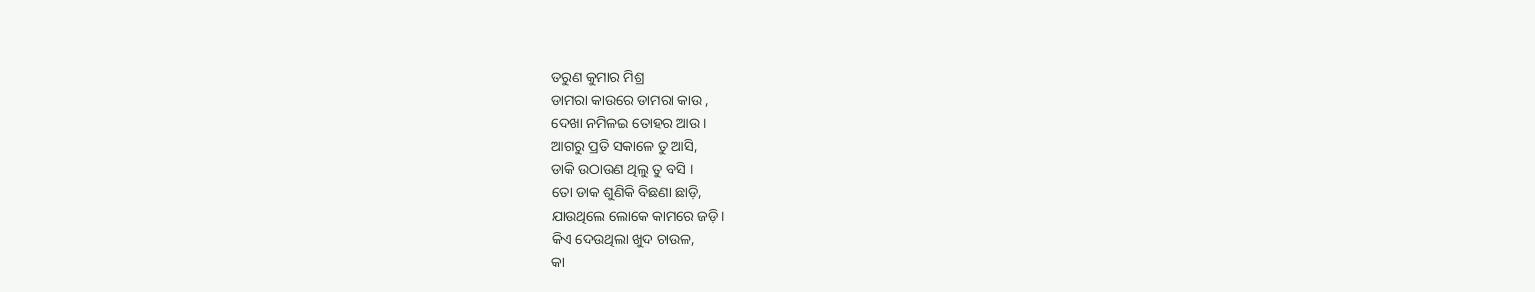ତରୁଣ କୁମାର ମିଶ୍ର
ଡାମରା କାଉରେ ଡାମରା କାଉ ,
ଦେଖା ନମିଳଇ ତୋହର ଆଉ।
ଆଗରୁ ପ୍ରତି ସକାଳେ ତୁ ଆସି,
ଡାକି ଉଠାଉଣ ଥିଲୁ ତୁ ବସି ।
ତୋ ଡାକ ଶୁଣିକି ବିଛଣା ଛାଡ଼ି,
ଯାଉଥିଲେ ଲୋକେ କାମରେ ଜଡ଼ି।
କିଏ ଦେଉଥିଲା ଖୁଦ ଚାଉଳ,
କା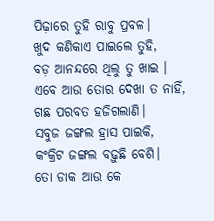ପିଢ଼ାରେ ତୁହି ରାବୁ ପ୍ରବଳ।
ଖୁଦ କଣିକାଏ ପାଇଲେ ତୁହି,
ବଡ଼ ଆନନ୍ଦରେ ଥିଲୁ ତୁ ଖାଇ ।
ଏବେ ଆଉ ତୋର ଦେଖା ତ ନାହିଁ,
ଗଛ ପରବତ ହଜିଗଲାଣି।
ସବୁଜ ଜଙ୍ଗଲ ହ୍ରାସ ପାଇକି,
କଂକ୍ରିଟ ଜଙ୍ଗଲ ବଢ଼ୁଛି ବେଶି।
ତୋ ଡାକ ଆଉ କେ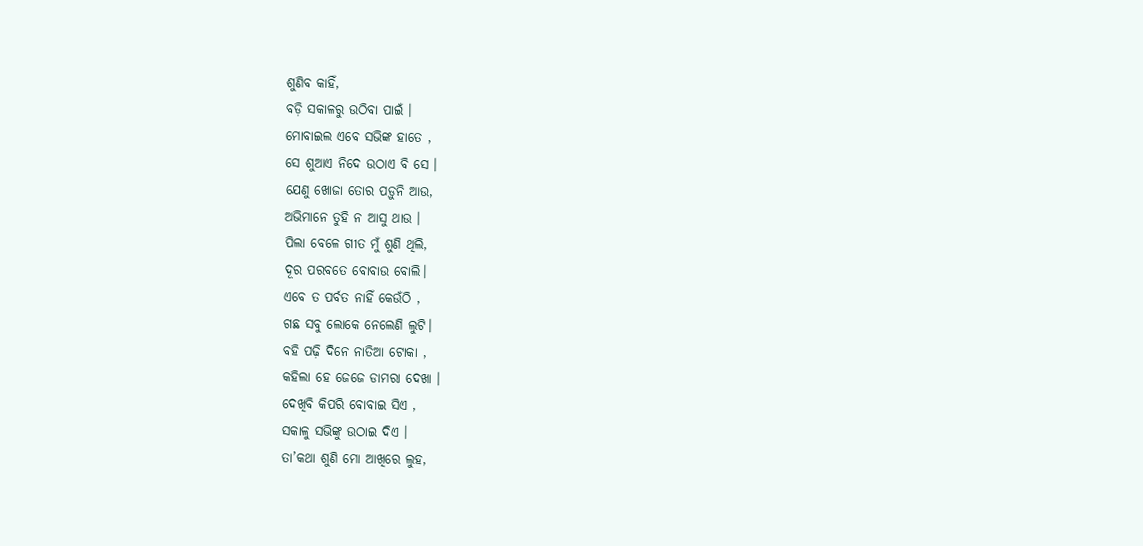ଶୁଣିବ କାହିଁ,
ବଡ଼ି ସକାଳରୁ ଉଠିବା ପାଇଁ ।
ମୋବାଇଲ ଏବେ ସଭିଙ୍କ ହାତେ ,
ସେ ଶୁଆଏ ନିଦେ ଉଠାଏ ବି ସେ ।
ଯେଣୁ ଖୋଜା ତୋର ପଡ଼ୁନି ଆଉ,
ଅଭିମାନେ ତୁହି ନ ଆସୁ ଥାଉ ।
ପିଲା ବେଳେ ଗୀତ ମୁଁ ଶୁଣି ଥିଲି,
ଦୂର ପରବତେ ବୋବାଉ ବୋଲି।
ଏବେ ତ ପର୍ବତ ନାହିଁ କେଉଁଠି ,
ଗଛ ସବୁ ଲୋକେ ନେଲେଣି ଲୁଟି।
ବହି ପଢ଼ି ଦିନେ ନାତିଆ ଟୋକା ,
କହିଲା ହେ ଜେଜେ ଡାମରା ଦେଖା ।
ଦେଖିବି କିପରି ବୋବାଇ ସିଏ ,
ସକାଳୁ ସଭିଙ୍କୁ ଉଠାଇ ଦିଏ ।
ତା’କଥା ଶୁଣି ମୋ ଆଖିରେ ଲୁହ,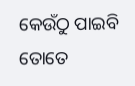କେଉଁଠୁ ପାଇବି ତୋତେ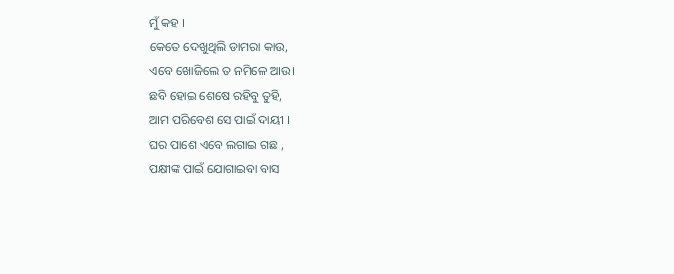ମୁଁ କହ ।
କେତେ ଦେଖୁଥିଲି ଡାମରା କାଉ,
ଏବେ ଖୋଜିଲେ ତ ନମିଳେ ଆଉ।
ଛବି ହୋଇ ଶେଷେ ରହିବୁ ତୁହି,
ଆମ ପରିବେଶ ସେ ପାଇଁ ଦାୟୀ ।
ଘର ପାଶେ ଏବେ ଲଗାଇ ଗଛ ,
ପକ୍ଷୀଙ୍କ ପାଇଁ ଯୋଗାଇବା ବାସ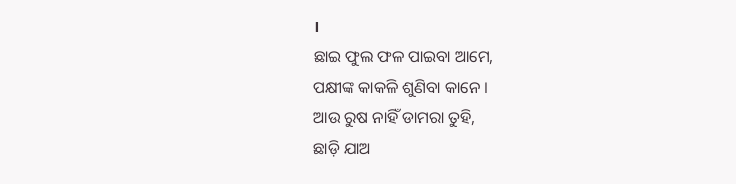।
ଛାଇ ଫୁଲ ଫଳ ପାଇବା ଆମେ,
ପକ୍ଷୀଙ୍କ କାକଳି ଶୁଣିବା କାନେ ।
ଆଉ ରୁଷ ନାହିଁ ଡାମରା ତୁହି,
ଛାଡ଼ି ଯାଅ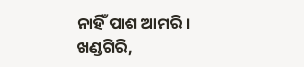ନାହିଁ ପାଶ ଆମରି ।
ଖଣ୍ଡଗିରି,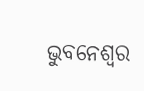ଭୁବନେଶ୍ବର